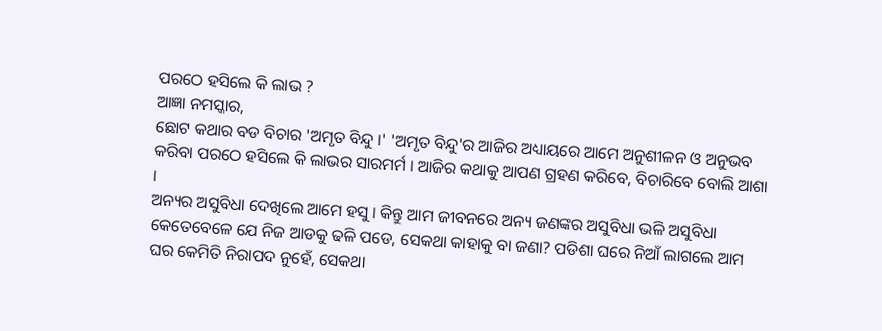ପରଠେ ହସିଲେ କି ଲାଭ ?
ଆଜ୍ଞା ନମସ୍କାର,
ଛୋଟ କଥାର ବଡ ବିଚାର 'ଅମୃତ ବିନ୍ଦୁ ।' 'ଅମୃତ ବିନ୍ଦୁ'ର ଆଜିର ଅଧ୍ୟାୟରେ ଆମେ ଅନୁଶୀଳନ ଓ ଅନୁଭବ କରିବା ପରଠେ ହସିଲେ କି ଲାଭର ସାରମର୍ମ । ଆଜିର କଥାକୁ ଆପଣ ଗ୍ରହଣ କରିବେ, ବିଚାରିବେ ବୋଲି ଆଶା ।
ଅନ୍ୟର ଅସୁବିଧା ଦେଖିଲେ ଆମେ ହସୁ । କିନ୍ତୁ ଆମ ଜୀବନରେ ଅନ୍ୟ ଜଣଙ୍କର ଅସୁବିଧା ଭଳି ଅସୁବିଧା କେତେବେଳେ ଯେ ନିଜ ଆଡକୁ ଢଳି ପଡେ, ସେକଥା କାହାକୁ ବା ଜଣା? ପଡିଶା ଘରେ ନିଆଁ ଲାଗଲେ ଆମ ଘର କେମିତି ନିରାପଦ ନୁହେଁ, ସେକଥା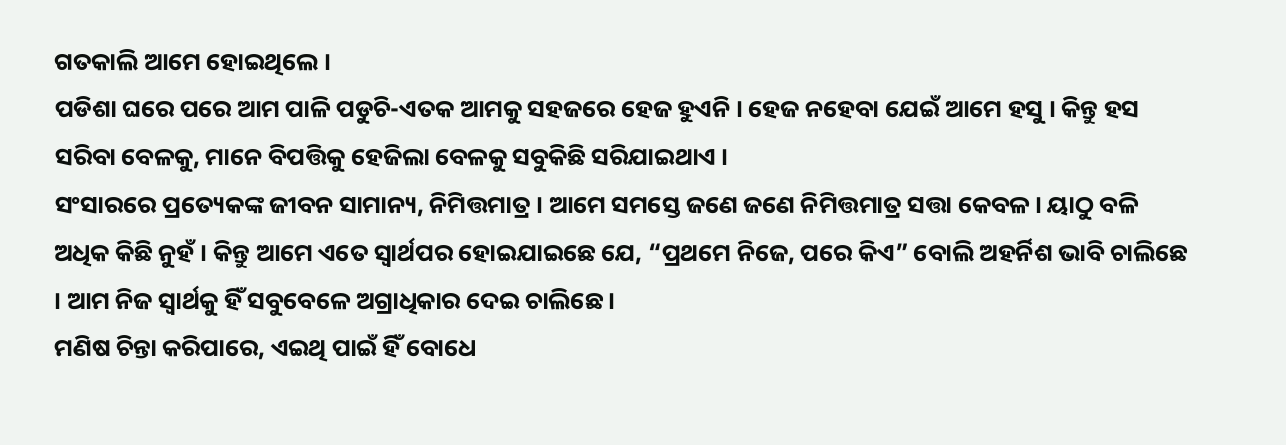ଗତକାଲି ଆମେ ହୋଇଥିଲେ ।
ପଡିଶା ଘରେ ପରେ ଆମ ପାଳି ପଡୁଚି-ଏତକ ଆମକୁ ସହଜରେ ହେଜ ହୁଏନି । ହେଜ ନହେବା ଯେଇଁ ଆମେ ହସୁ । କିନ୍ତୁ ହସ ସରିବା ବେଳକୁ, ମାନେ ବିପତ୍ତିକୁ ହେଜିଲା ବେଳକୁ ସବୁକିଛି ସରିଯାଇଥାଏ ।
ସଂସାରରେ ପ୍ରତ୍ୟେକଙ୍କ ଜୀବନ ସାମାନ୍ୟ, ନିମିତ୍ତମାତ୍ର । ଆମେ ସମସ୍ତେ ଜଣେ ଜଣେ ନିମିତ୍ତମାତ୍ର ସତ୍ତା କେବଳ । ୟାଠୁ ବଳି ଅଧିକ କିଛି ନୁହଁ । କିନ୍ତୁ ଆମେ ଏତେ ସ୍ୱାର୍ଥପର ହୋଇଯାଇଛେ ଯେ, “ପ୍ରଥମେ ନିଜେ, ପରେ କିଏ” ବୋଲି ଅହର୍ନିଶ ଭାବି ଚାଲିଛେ । ଆମ ନିଜ ସ୍ୱାର୍ଥକୁ ହିଁ ସବୁବେଳେ ଅଗ୍ରାଧିକାର ଦେଇ ଚାଲିଛେ ।
ମଣିଷ ଚିନ୍ତା କରିପାରେ, ଏଇଥି ପାଇଁ ହିଁ ବୋଧେ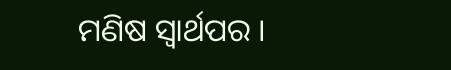ମଣିଷ ସ୍ୱାର୍ଥପର ।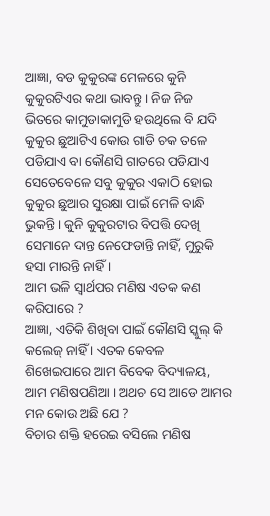ଆଜ୍ଞା, ବଡ କୁକୁରଙ୍କ ମେଳରେ କୁନି କୁକୁରଟିଏର କଥା ଭାବନ୍ତୁ । ନିଜ ନିଜ ଭିତରେ କାମୁଡାକାମୁଡି ହଉଥିଲେ ବି ଯଦି କୁକୁର ଛୁଆଟିଏ କୋଉ ଗାଡି ଚକ ତଳେ ପଡିଯାଏ ବା କୌଣସି ଗାତରେ ପଡିଯାଏ ସେତେବେଳେ ସବୁ କୁକୁର ଏକାଠି ହୋଇ କୁକୁର ଛୁଆର ସୁରକ୍ଷା ପାଇଁ ମେଳି ବାନ୍ଧି ଭୁକନ୍ତି । କୁନି କୁକୁରଟାର ବିପତ୍ତି ଦେଖି ସେମାନେ ଦାନ୍ତ ନେଫେଡାନ୍ତି ନାହିଁ, ମୁରୁକି ହସା ମାରନ୍ତି ନାହିଁ ।
ଆମ ଭଳି ସ୍ୱାର୍ଥପର ମଣିଷ ଏତକ କଣ କରିପାରେ ?
ଆଜ୍ଞା, ଏତିକି ଶିଖିବା ପାଇଁ କୌଣସି ସ୍କୁଲ୍ କି କଲେଜ୍ ନାହିଁ । ଏତକ କେବଳ ଶିଖେଇପାରେ ଆମ ବିବେକ ବିଦ୍ୟାଳୟ, ଆମ ମଣିଷପଣିଆ । ଅଥଚ ସେ ଆଡେ ଆମର ମନ କୋଉ ଅଛି ଯେ ?
ବିଚାର ଶକ୍ତି ହରେଇ ବସିଲେ ମଣିଷ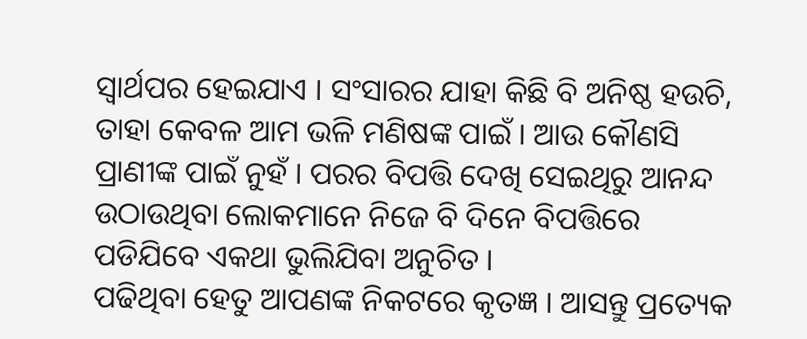ସ୍ୱାର୍ଥପର ହେଇଯାଏ । ସଂସାରର ଯାହା କିଛି ବି ଅନିଷ୍ଠ ହଉଚି, ତାହା କେବଳ ଆମ ଭଳି ମଣିଷଙ୍କ ପାଇଁ । ଆଉ କୌଣସି ପ୍ରାଣୀଙ୍କ ପାଇଁ ନୁହଁ । ପରର ବିପତ୍ତି ଦେଖି ସେଇଥିରୁ ଆନନ୍ଦ ଉଠାଉଥିବା ଲୋକମାନେ ନିଜେ ବି ଦିନେ ବିପତ୍ତିରେ ପଡିଯିବେ ଏକଥା ଭୁଲିଯିବା ଅନୁଚିତ ।
ପଢିଥିବା ହେତୁ ଆପଣଙ୍କ ନିକଟରେ କୃତଜ୍ଞ । ଆସନ୍ତୁ ପ୍ରତ୍ୟେକ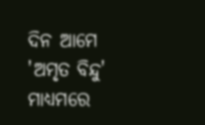ଦିନ ଆମେ 'ଅମୃତ ବିନ୍ଦୁ' ମାଧ୍ୟମରେ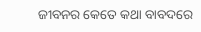ଜୀବନର କେତେ କଥା ବାବଦରେ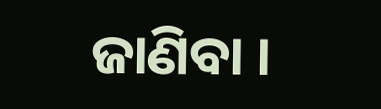ଜାଣିବା ।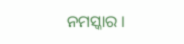ନମସ୍କାର ।